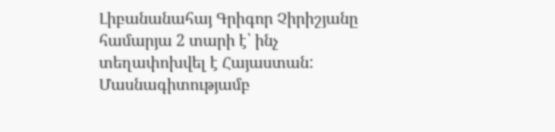Լիբանանահայ Գրիգոր Չիրիշյանը համարյա 2 տարի է՝ ինչ տեղափոխվել է Հայաստան: Մասնագիտությամբ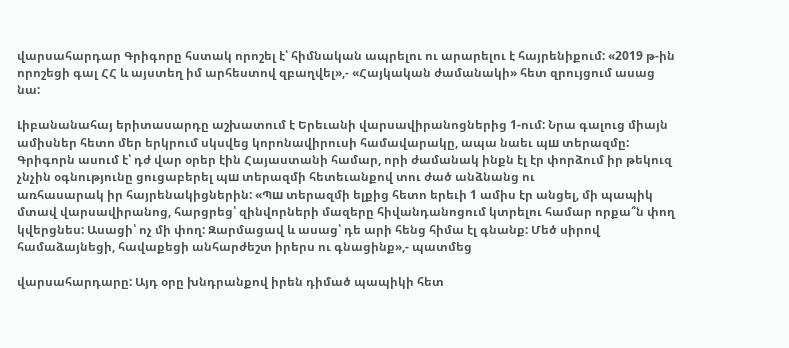վարսահարդար Գրիգորը հստակ որոշել է՝ հիմնական ապրելու ու արարելու է հայրենիքում: «2019 թ-ին որոշեցի գալ ՀՀ և այստեղ իմ արհեստով զբաղվել»,- «Հայկական ժամանակի» հետ զրույցում ասաց նա:

Լիբանանահայ երիտասարդը աշխատում է Երեւանի վարսավիրանոցներից 1-ում: Նրա գալուց միայն ամիսներ հետո մեր երկրում սկսվեց կորոնավիրուսի համավարակը, ապա նաեւ պш տերազմը: Գրիգորն ասում է՝ դժ վար օրեր էին Հայաստանի համար, որի ժամանակ ինքն էլ էր փորձում իր թեկուզ չնչին օգնությունը ցուցաբերել պш տերազմի հետեւանքով տու ժած անձնանց ու
առհասարակ իր հայրենակիցներին: «Պш տերազմի ելքից հետո երեւի 1 ամիս էր անցել, մի պապիկ մտավ վարսավիրանոց, հարցրեց՝ զինվորների մազերը հիվանդանոցում կտրելու համար որքա՞ն փող կվերցնես: Ասացի՝ ոչ մի փող: Զարմացավ և ասաց՝ դե արի հենց հիմա էլ գնանք: Մեծ սիրով համաձայնեցի, հավաքեցի անհարժեշտ իրերս ու գնացինք»,- պատմեց

վարսահարդարը: Այդ օրը խնդրանքով իրեն դիմած պապիկի հետ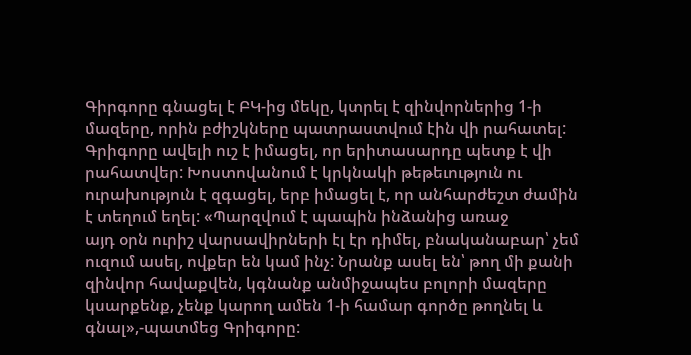Գիրգորը գնացել է ԲԿ-ից մեկը, կտրել է զինվորներից 1-ի մազերը, որին բժիշկները պատրաստվում էին վի րահատել: Գրիգորը ավելի ուշ է իմացել, որ երիտասարդը պետք է վի րահատվեր: Խոստովանում է կրկնակի թեթեւություն ու ուրախություն է զգացել, երբ իմացել է, որ անհարժեշտ ժամին է տեղում եղել: «Պարզվում է պապին ինձանից առաջ
այդ օրն ուրիշ վարսավիրների էլ էր դիմել, բնականաբար՝ չեմ ուզում ասել, ովքեր են կամ ինչ: Նրանք ասել են՝ թող մի քանի զինվոր հավաքվեն, կգնանք անմիջապես բոլորի մազերը կսարքենք, չենք կարող ամեն 1-ի համար գործը թողնել և գնալ»,-պատմեց Գրիգորը: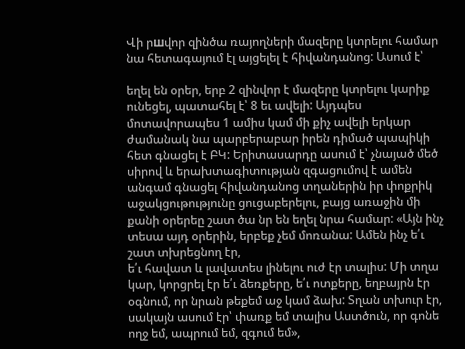Վի րшվոր զինծա ռայողների մազերը կտրելու համար նա հետագայում էլ այցելել է հիվանդանոց: Ասում է՝

եղել են օրեր, երբ 2 զինվոր է մազերը կտրելու կարիք ունեցել, պատահել է՝ 8 եւ ավելի: Այդպես մոտավորապես 1 ամիս կամ մի քիչ ավելի երկար ժամանակ նա պարբերաբար իրեն դիմած պապիկի հետ գնացել է ԲԿ: Երիտասարդը ասում է՝ չնայած մեծ սիրով և երախտագիտության զգացումով է ամեն անգամ գնացել հիվանդանոց տղաներին իր փոքրիկ աջակցութությունը ցուցաբերելու, բայց առաջին մի քանի օրերեը շատ ծա նր են եղել նրա համար: «Այն ինչ տեսա այդ օրերին, երբեք չեմ մոռանա: Ամեն ինչ ե՛ւ շատ տխրեցնող էր,
ե՛ւ հավատ և լավատես լինելու ուժ էր տալիս: Մի տղա կար, կորցրել էր ե՛ւ ձեռքերը, ե՛ւ ոտքերը, եղբայրն էր օգնում, որ նրան թեքեմ աջ կամ ձախ: Տղան տխուր էր, սակայն ասում էր՝ փառք եմ տալիս Աստծուն, որ գոնե ողջ եմ, ապրում եմ, զգում եմ»,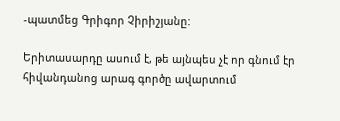-պատմեց Գրիգոր Չիրիշյանը:

Երիտասարդը ասում է, թե այնպես չէ որ գնում էր հիվանդանոց արագ գործը ավարտում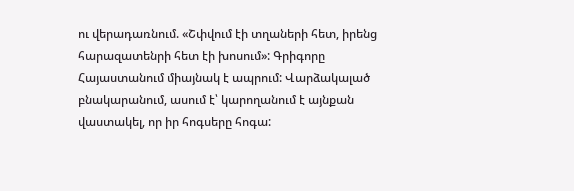ու վերադառնում. «Շփվում էի տղաների հետ, իրենց հարազատենրի հետ էի խոսում»: Գրիգորը Հայաստանում միայնակ է ապրում: Վարձակալած բնակարանում, ասում է՝ կարողանում է այնքան վաստակել, որ իր հոգսերը հոգա: